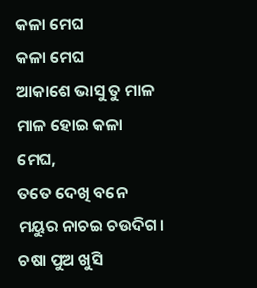କଳା ମେଘ
କଳା ମେଘ
ଆକାଶେ ଭାସୁ ତୁ ମାଳ ମାଳ ହୋଇ କଳା ମେଘ,
ତତେ ଦେଖି ବନେ ମୟୁର ନାଚଇ ଚଉଦିଗ।
ଚଷା ପୁଅ ଖୁସି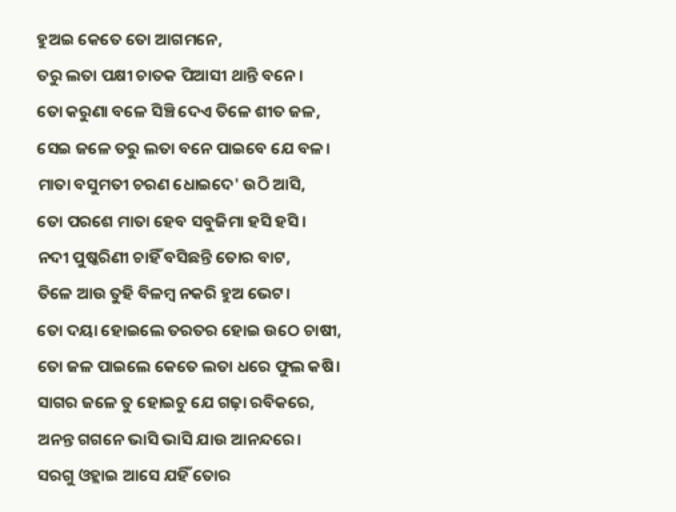ହୁଅଇ କେତେ ତୋ ଆଗମନେ,
ତରୁ ଲତା ପକ୍ଷୀ ଚାତକ ପିଆସୀ ଥାନ୍ତି ବନେ।
ତୋ କରୁଣା ବଳେ ସିଞ୍ଚି ଦେଏ ତିଳେ ଶୀତ ଜଳ,
ସେଇ ଜଳେ ତରୁ ଲତା ବନେ ପାଇବେ ଯେ ବଳ।
ମାତା ବସୁମତୀ ଚରଣ ଧୋଇଦେ' ଉଠି ଆସି,
ତୋ ପରଶେ ମାତା ହେବ ସବୁଜିମା ହସି ହସି।
ନଦୀ ପୁଷ୍କରିଣୀ ଚାହିଁ ବସିଛନ୍ତି ତୋର ବାଟ,
ତିଳେ ଆଉ ତୁହି ବିଳମ୍ବ ନକରି ହୁଅ ଭେଟ।
ତୋ ଦୟା ହୋଇଲେ ତରତର ହୋଇ ଉଠେ ଚାଷୀ,
ତୋ ଜଳ ପାଇଲେ କେତେ ଲତା ଧରେ ଫୁଲ କଷି।
ସାଗର ଜଳେ ତୁ ହୋଇଚୁ ଯେ ଗଢ଼ା ରବିକରେ,
ଅନନ୍ତ ଗଗନେ ଭାସି ଭାସି ଯାଉ ଆନନ୍ଦରେ।
ସରଗୁ ଓହ୍ଲାଇ ଆସେ ଯହିଁ ତୋର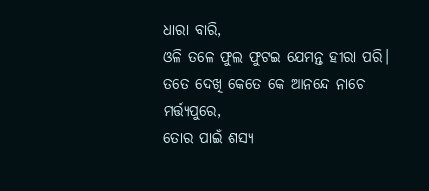ଧାରା ବାରି,
ଓଳି ତଳେ ଫୁଲ ଫୁଟଇ ଯେମନ୍ତ ହୀରା ପରି।
ତତେ ଦେଖି କେତେ କେ ଆନନ୍ଦେ ନାଚେ ମର୍ତ୍ତ୍ୟପୁରେ,
ତୋର ପାଇଁ ଶସ୍ୟ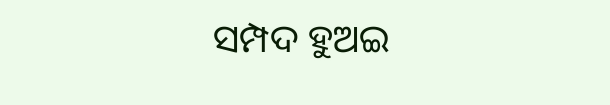ସମ୍ପଦ ହୁଅଇ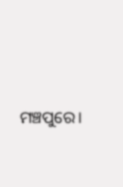ମଞ୍ଚପୁରେ।